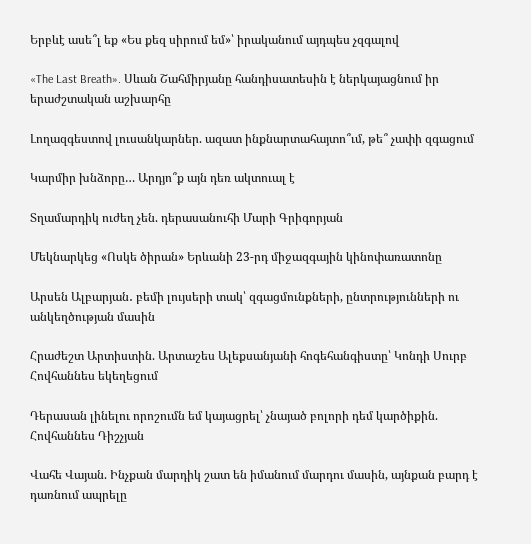Երբևէ ասե՞լ եք «Ես քեզ սիրում եմ»՝ իրականում այդպես չզգալով

«The Last Breath». Սևան Շահմիրյանը հանդիսատեսին է ներկայացնում իր երաժշտական աշխարհը

Լողազգեստով լուսանկարներ. ազատ ինքնարտահայտո՞ւմ, թե՞ չափի զգացում

Կարմիր խնձորը… Արդյո՞ք այն դեռ ակտուալ է

Տղամարդիկ ուժեղ չեն. դերասանուհի Մարի Գրիգորյան

Մեկնարկեց «Ոսկե ծիրան» Երևանի 23-րդ միջազգային կինոփառատոնը

Արսեն Ալբարյան․ բեմի լույսերի տակ՝ զգացմունքների, ընտրությունների ու անկեղծության մասին

Հրաժեշտ Արտիստին. Արտաշես Ալեքսանյանի հոգեհանգիստը՝ Կոնդի Սուրբ Հովհաննես եկեղեցում

Դերասան լինելու որոշումն եմ կայացրել՝ չնայած բոլորի դեմ կարծիքին. Հովհաննես Դիշչյան

Վահե Վայան. Ինչքան մարդիկ շատ են իմանում մարդու մասին, այնքան բարդ է դառնում ապրելը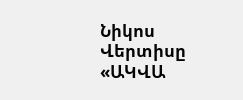Նիկոս Վերտիսը «ԱԿՎԱ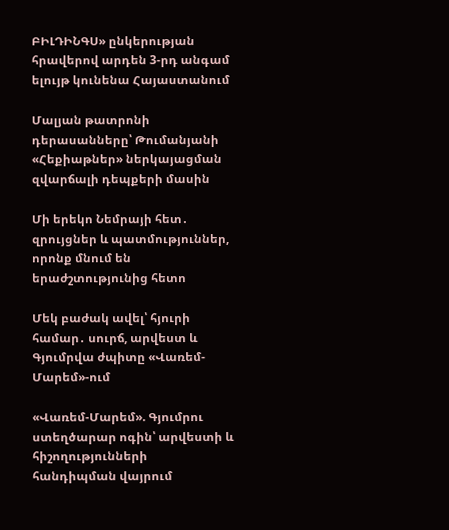ԲԻԼԴԻՆԳՍ» ընկերության հրավերով արդեն 3-րդ անգամ ելույթ կունենա Հայաստանում

Մալյան թատրոնի դերասանները՝ Թումանյանի «Հեքիաթներ» ներկայացման զվարճալի դեպքերի մասին

Մի երեկո Նեմրայի հետ․ զրույցներ և պատմություններ, որոնք մնում են երաժշտությունից հետո

Մեկ բաժակ ավել՝ հյուրի համար․ սուրճ, արվեստ և Գյումրվա ժպիտը «Վառեմ-Մարեմ»-ում

«Վառեմ-Մարեմ». Գյումրու ստեղծարար ոգին՝ արվեստի և հիշողությունների հանդիպման վայրում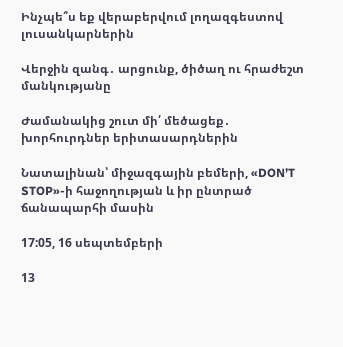Ինչպե՞ս եք վերաբերվում լողազգեստով լուսանկարներին

Վերջին զանգ․ արցունք, ծիծաղ ու հրաժեշտ մանկությանը

Ժամանակից շուտ մի՛ մեծացեք․ խորհուրդներ երիտասարդներին

Նատալինան՝ միջազգային բեմերի, «DON’T STOP»-ի հաջողության և իր ընտրած ճանապարհի մասին

17:05, 16 սեպտեմբերի

13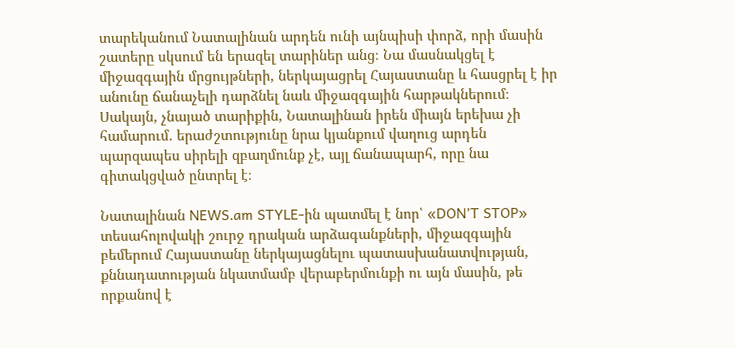տարեկանում Նատալինան արդեն ունի այնպիսի փորձ, որի մասին շատերը սկսում են երազել տարիներ անց։ Նա մասնակցել է միջազգային մրցույթների, ներկայացրել Հայաստանը և հասցրել է իր անունը ճանաչելի դարձնել նաև միջազգային հարթակներում։ Սակայն, չնայած տարիքին, Նատալինան իրեն միայն երեխա չի համարում․ երաժշտությունը նրա կյանքում վաղուց արդեն պարզապես սիրելի զբաղմունք չէ, այլ ճանապարհ, որը նա գիտակցված ընտրել է։

Նատալինան NEWS.am STYLE-ին պատմել է նոր՝ «DON’T STOP» տեսահոլովակի շուրջ դրական արձագանքների, միջազգային բեմերում Հայաստանը ներկայացնելու պատասխանատվության, քննադատության նկատմամբ վերաբերմունքի ու այն մասին, թե որքանով է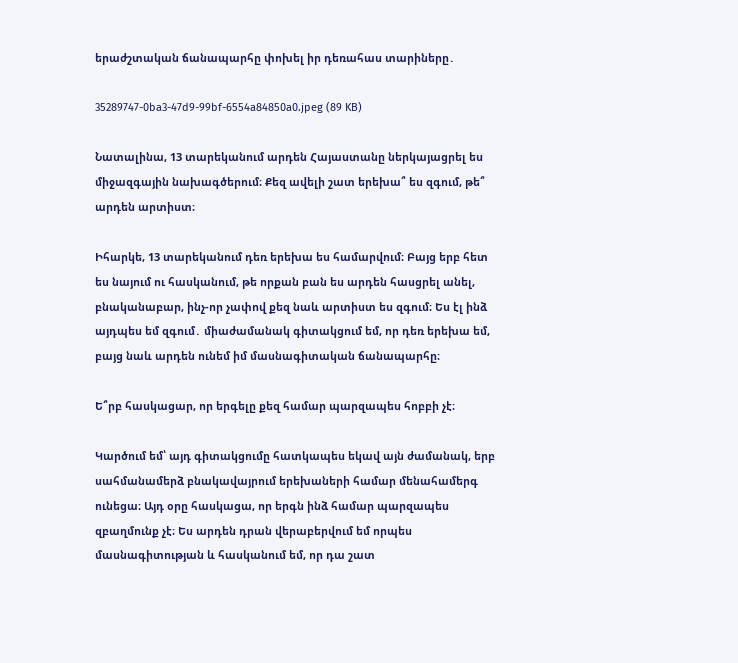երաժշտական ճանապարհը փոխել իր դեռահաս տարիները․

35289747-0ba3-47d9-99bf-6554a84850a0.jpeg (89 KB)

Նատալինա, 13 տարեկանում արդեն Հայաստանը ներկայացրել ես միջազգային նախագծերում։ Քեզ ավելի շատ երեխա՞ ես զգում, թե՞ արդեն արտիստ։

Իհարկե, 13 տարեկանում դեռ երեխա ես համարվում։ Բայց երբ հետ ես նայում ու հասկանում, թե որքան բան ես արդեն հասցրել անել, բնականաբար, ինչ-որ չափով քեզ նաև արտիստ ես զգում։ Ես էլ ինձ այդպես եմ զգում․ միաժամանակ գիտակցում եմ, որ դեռ երեխա եմ, բայց նաև արդեն ունեմ իմ մասնագիտական ճանապարհը։

Ե՞րբ հասկացար, որ երգելը քեզ համար պարզապես հոբբի չէ։

Կարծում եմ՝ այդ գիտակցումը հատկապես եկավ այն ժամանակ, երբ սահմանամերձ բնակավայրում երեխաների համար մենահամերգ ունեցա։ Այդ օրը հասկացա, որ երգն ինձ համար պարզապես զբաղմունք չէ։ Ես արդեն դրան վերաբերվում եմ որպես մասնագիտության և հասկանում եմ, որ դա շատ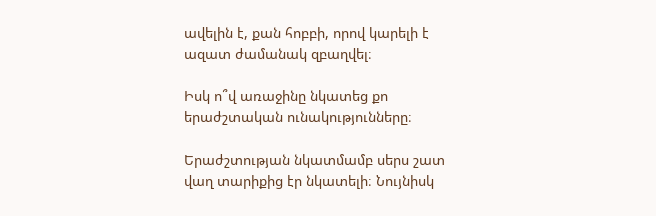ավելին է, քան հոբբի, որով կարելի է ազատ ժամանակ զբաղվել։

Իսկ ո՞վ առաջինը նկատեց քո երաժշտական ունակությունները։

Երաժշտության նկատմամբ սերս շատ վաղ տարիքից էր նկատելի։ Նույնիսկ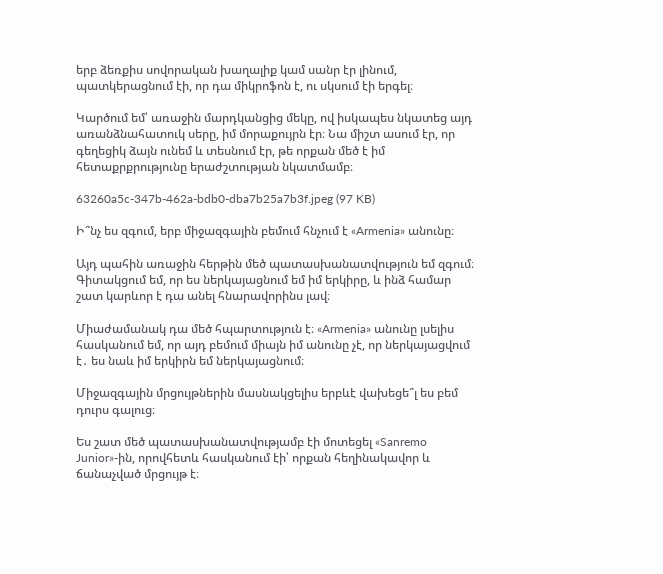երբ ձեռքիս սովորական խաղալիք կամ սանր էր լինում, պատկերացնում էի, որ դա միկրոֆոն է, ու սկսում էի երգել։

Կարծում եմ՝ առաջին մարդկանցից մեկը, ով իսկապես նկատեց այդ առանձնահատուկ սերը, իմ մորաքույրն էր։ Նա միշտ ասում էր, որ գեղեցիկ ձայն ունեմ և տեսնում էր, թե որքան մեծ է իմ հետաքրքրությունը երաժշտության նկատմամբ։

63260a5c-347b-462a-bdb0-dba7b25a7b3f.jpeg (97 KB)

Ի՞նչ ես զգում, երբ միջազգային բեմում հնչում է «Armenia» անունը։

Այդ պահին առաջին հերթին մեծ պատասխանատվություն եմ զգում։ Գիտակցում եմ, որ ես ներկայացնում եմ իմ երկիրը, և ինձ համար շատ կարևոր է դա անել հնարավորինս լավ։

Միաժամանակ դա մեծ հպարտություն է։ «Armenia» անունը լսելիս հասկանում եմ, որ այդ բեմում միայն իմ անունը չէ, որ ներկայացվում է․ ես նաև իմ երկիրն եմ ներկայացնում։

Միջազգային մրցույթներին մասնակցելիս երբևէ վախեցե՞լ ես բեմ դուրս գալուց։

Ես շատ մեծ պատասխանատվությամբ էի մոտեցել «Sanremo Junior»-ին, որովհետև հասկանում էի՝ որքան հեղինակավոր և ճանաչված մրցույթ է։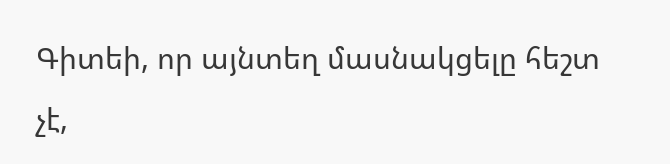Գիտեի, որ այնտեղ մասնակցելը հեշտ չէ,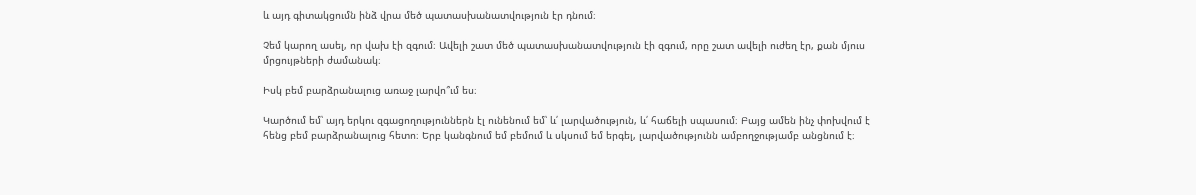և այդ գիտակցումն ինձ վրա մեծ պատասխանատվություն էր դնում։

Չեմ կարող ասել, որ վախ էի զգում։ Ավելի շատ մեծ պատասխանատվություն էի զգում, որը շատ ավելի ուժեղ էր, քան մյուս մրցույթների ժամանակ։

Իսկ բեմ բարձրանալուց առաջ լարվո՞ւմ ես։

Կարծում եմ՝ այդ երկու զգացողություններն էլ ունենում եմ՝ և՛ լարվածություն, և՛ հաճելի սպասում։ Բայց ամեն ինչ փոխվում է հենց բեմ բարձրանալուց հետո։ Երբ կանգնում եմ բեմում և սկսում եմ երգել, լարվածությունն ամբողջությամբ անցնում է։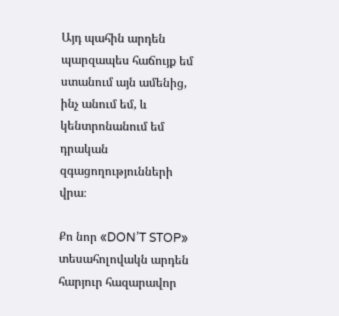Այդ պահին արդեն պարզապես հաճույք եմ ստանում այն ամենից, ինչ անում եմ, և կենտրոնանում եմ դրական զգացողությունների վրա։

Քո նոր «DON’T STOP» տեսահոլովակն արդեն հարյուր հազարավոր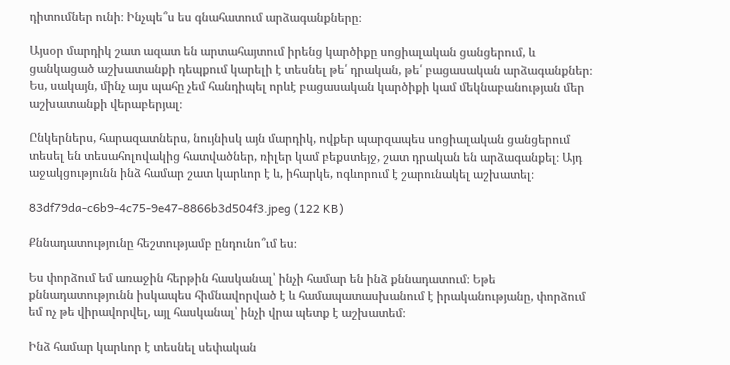դիտումներ ունի։ Ինչպե՞ս ես գնահատում արձագանքները։

Այսօր մարդիկ շատ ազատ են արտահայտում իրենց կարծիքը սոցիալական ցանցերում, և ցանկացած աշխատանքի դեպքում կարելի է տեսնել թե՛ դրական, թե՛ բացասական արձագանքներ։ Ես, սակայն, մինչ այս պահը չեմ հանդիպել որևէ բացասական կարծիքի կամ մեկնաբանության մեր աշխատանքի վերաբերյալ։

Ընկերներս, հարազատներս, նույնիսկ այն մարդիկ, ովքեր պարզապես սոցիալական ցանցերում տեսել են տեսահոլովակից հատվածներ, ռիլեր կամ բեքստեյջ, շատ դրական են արձագանքել։ Այդ աջակցությունն ինձ համար շատ կարևոր է և, իհարկե, ոգևորում է շարունակել աշխատել։

83df79da-c6b9-4c75-9e47-8866b3d504f3.jpeg (122 KB)

Քննադատությունը հեշտությամբ ընդունո՞ւմ ես։

Ես փորձում եմ առաջին հերթին հասկանալ՝ ինչի համար են ինձ քննադատում։ Եթե քննադատությունն իսկապես հիմնավորված է և համապատասխանում է իրականությանը, փորձում եմ ոչ թե վիրավորվել, այլ հասկանալ՝ ինչի վրա պետք է աշխատեմ։

Ինձ համար կարևոր է տեսնել սեփական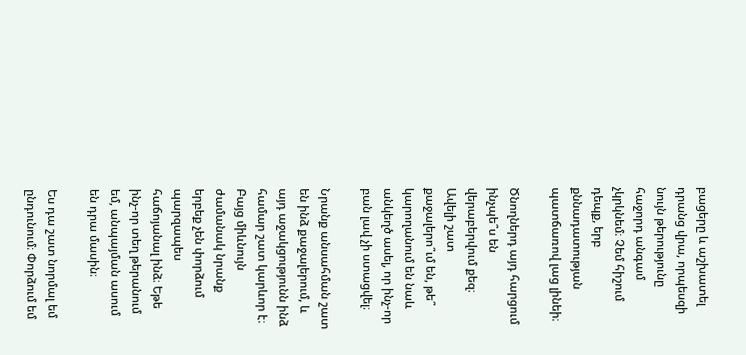բացերը և աշխատել դրանց վրա, որպեսզի նույն թերությունը հաջորդ անգամ չկրկնեմ։ Չեմ հիշում դեպք, երբ քննադատության պատճառով լաց լինեի։

Ծնողներդ այդ հարցում ինչպե՞ս են վերաբերվում քեզ։ Ավելի շատ քաջալերո՞ւմ են, թե՞ կարողանում են նաև անկեղծ ասել, որ ինչ-որ բան լավ չի ստացվել։

Նրանք անսահման շատ են ինձ քաջալերում, և այդ աջակցությունն ինձ համար շատ կարևոր է։ Բայց միևնույն ժամանակ նրանք երբեք չեն փորձում պարզապես հաճոյանալ ինձ։ Եթե ինչ-որ տեղ թերանում եմ, անպայման ասում են դրա մասին։

Ես դա շատ նորմալ եմ ընդունում։ Փորձում եմ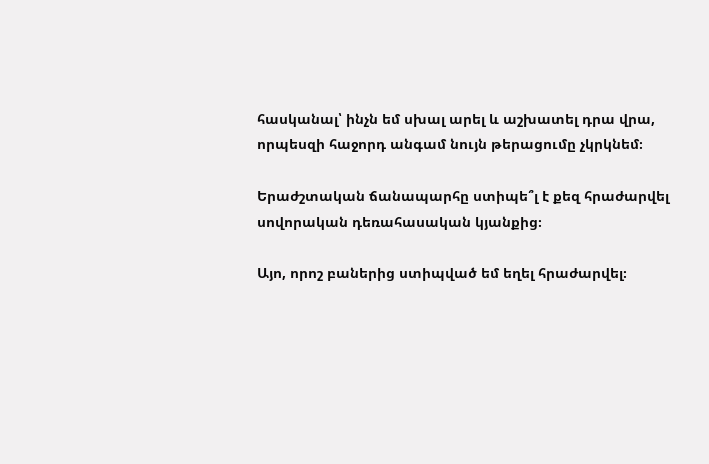հասկանալ՝ ինչն եմ սխալ արել և աշխատել դրա վրա, որպեսզի հաջորդ անգամ նույն թերացումը չկրկնեմ։

Երաժշտական ճանապարհը ստիպե՞լ է քեզ հրաժարվել սովորական դեռահասական կյանքից։

Այո, որոշ բաներից ստիպված եմ եղել հրաժարվել։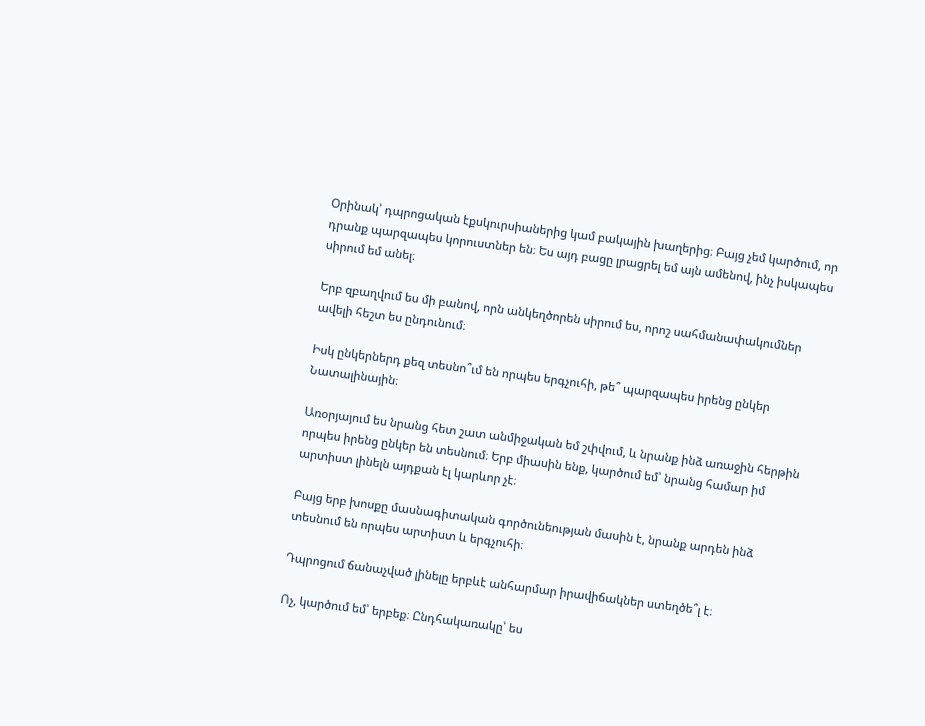Օրինակ՝ դպրոցական էքսկուրսիաներից կամ բակային խաղերից։ Բայց չեմ կարծում, որ դրանք պարզապես կորուստներ են։ Ես այդ բացը լրացրել եմ այն ամենով, ինչ իսկապես սիրում եմ անել։

Երբ զբաղվում ես մի բանով, որն անկեղծորեն սիրում ես, որոշ սահմանափակումներ ավելի հեշտ ես ընդունում։

Իսկ ընկերներդ քեզ տեսնո՞ւմ են որպես երգչուհի, թե՞ պարզապես իրենց ընկեր Նատալինային։

Առօրյայում ես նրանց հետ շատ անմիջական եմ շփվում, և նրանք ինձ առաջին հերթին որպես իրենց ընկեր են տեսնում։ Երբ միասին ենք, կարծում եմ՝ նրանց համար իմ արտիստ լինելն այդքան էլ կարևոր չէ։

Բայց երբ խոսքը մասնագիտական գործունեության մասին է, նրանք արդեն ինձ տեսնում են որպես արտիստ և երգչուհի։

Դպրոցում ճանաչված լինելը երբևէ անհարմար իրավիճակներ ստեղծե՞լ է։

Ոչ, կարծում եմ՝ երբեք։ Ընդհակառակը՝ ես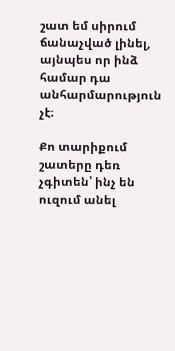շատ եմ սիրում ճանաչված լինել, այնպես որ ինձ համար դա անհարմարություն չէ։

Քո տարիքում շատերը դեռ չգիտեն՝ ինչ են ուզում անել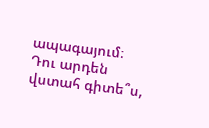ապագայում։ Դու արդեն վստահ գիտե՞ս,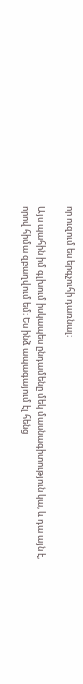որ ուզում ես երգչուհի դառնալ։

Այս պահին իմ գլխում իսկապես ընդամենը մեկ մասնագիտություն կա, և դա այն է, որով հիմա զբաղվում եմ։ Ես ինձ ապագայում էլ հենց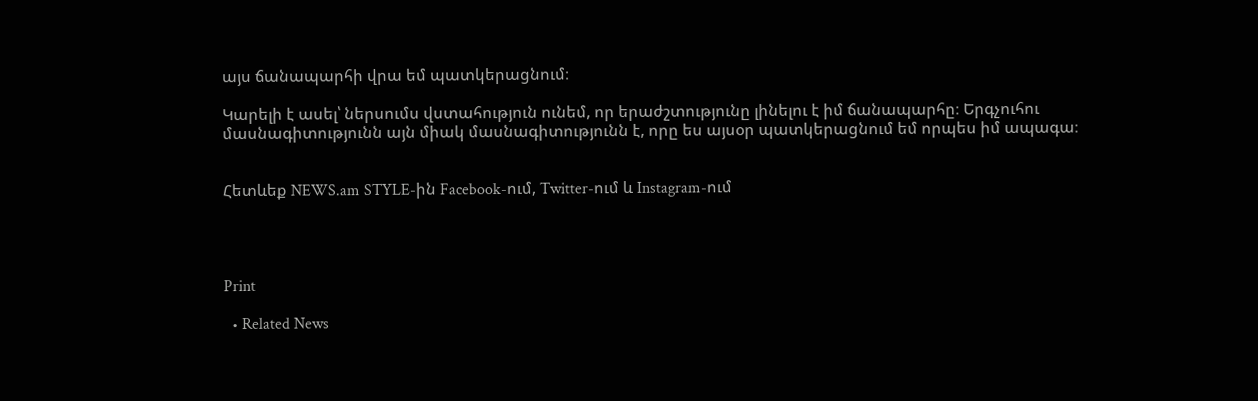այս ճանապարհի վրա եմ պատկերացնում։

Կարելի է ասել՝ ներսումս վստահություն ունեմ, որ երաժշտությունը լինելու է իմ ճանապարհը։ Երգչուհու մասնագիտությունն այն միակ մասնագիտությունն է, որը ես այսօր պատկերացնում եմ որպես իմ ապագա։


Հետևեք NEWS.am STYLE-ին Facebook-ում, Twitter-ում և Instagram-ում




Print

  • Related News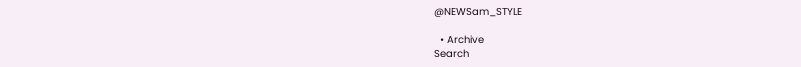@NEWSam_STYLE

  • Archive
Search